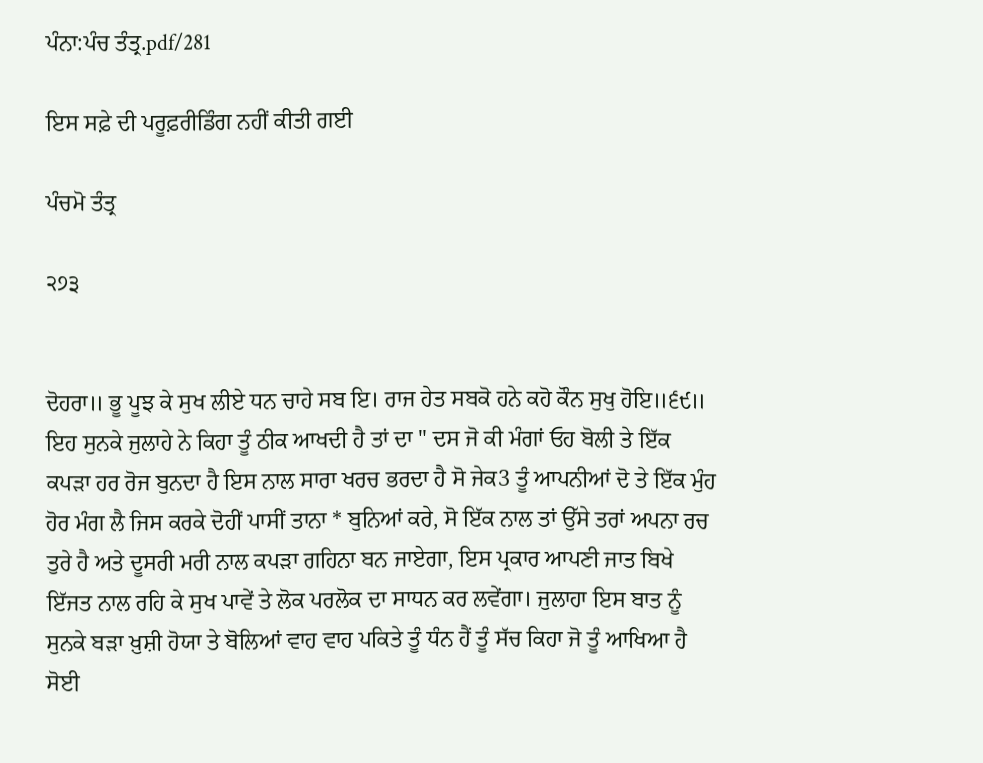ਪੰਨਾ:ਪੰਚ ਤੰਤ੍ਰ.pdf/281

ਇਸ ਸਫ਼ੇ ਦੀ ਪਰੂਫ਼ਰੀਡਿੰਗ ਨਹੀਂ ਕੀਤੀ ਗਈ

ਪੰਚਮੋ ਤੰਤ੍ਰ

੨੭੩


ਦੋਹਰਾ॥ ਭੂ ਪੂਝ ਕੇ ਸੁਖ ਲੀਏ ਧਨ ਚਾਹੇ ਸਬ ਇ। ਰਾਜ ਹੇਤ ਸਬਕੋ ਹਨੇ ਕਹੋ ਕੌਨ ਸੁਖੁ ਹੋਇ॥੬੯॥ ਇਹ ਸੁਨਕੇ ਜੁਲਾਹੇ ਨੇ ਕਿਹਾ ਤੂੰ ਠੀਕ ਆਖਦੀ ਹੈ ਤਾਂ ਦਾ " ਦਸ ਜੋ ਕੀ ਮੰਗਾਂ ਓਹ ਬੋਲੀ ਤੇ ਇੱਕ ਕਪੜਾ ਹਰ ਰੋਜ ਬੁਨਦਾ ਹੈ ਇਸ ਨਾਲ ਸਾਰਾ ਖਰਚ ਭਰਦਾ ਹੈ ਸੋ ਜੇਕ3 ਤੂੰ ਆਪਨੀਆਂ ਦੋ ਤੇ ਇੱਕ ਮੁੰਹ ਹੋਰ ਮੰਗ ਲੈ ਜਿਸ ਕਰਕੇ ਦੋਹੀਂ ਪਾਸੀਂ ਤਾਨਾ * ਬੁਨਿਆਂ ਕਰੇ, ਸੋ ਇੱਕ ਨਾਲ ਤਾਂ ਉੱਸੇ ਤਰਾਂ ਅਪਨਾ ਰਚ ਤੁਰੇ ਹੈ ਅਤੇ ਦੂਸਰੀ ਮਰੀ ਨਾਲ ਕਪੜਾ ਗਹਿਨਾ ਬਨ ਜਾਏਗਾ, ਇਸ ਪ੍ਰਕਾਰ ਆਪਣੀ ਜਾਤ ਬਿਖੇ ਇੱਜਤ ਨਾਲ ਰਹਿ ਕੇ ਸੁਖ ਪਾਵੇਂ ਤੇ ਲੋਕ ਪਰਲੋਕ ਦਾ ਸਾਧਨ ਕਰ ਲਵੇਂਗਾ। ਜੁਲਾਹਾ ਇਸ ਬਾਤ ਨੂੰ ਸੁਨਕੇ ਬੜਾ ਖ਼ੁਸ਼ੀ ਹੋਯਾ ਤੇ ਬੋਲਿਆਂ ਵਾਹ ਵਾਹ ਪਕਿਤੇ ਤੂੰ ਧੰਨ ਹੈਂ ਤੂੰ ਸੱਚ ਕਿਹਾ ਜੋ ਤੂੰ ਆਖਿਆ ਹੈ ਸੋਈ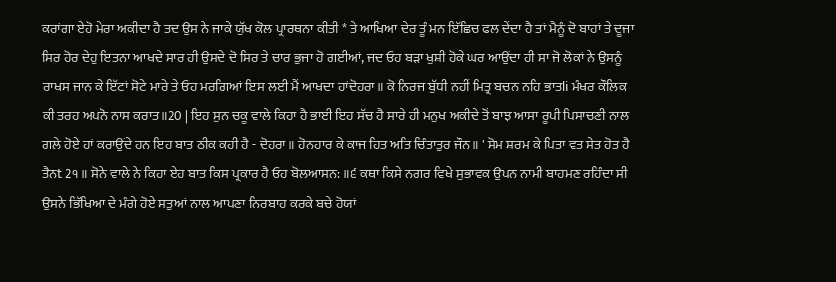ਕਰਾਂਗਾ ਏਹੋ ਮੇਰਾ ਅਕੀਦਾ ਹੈ ਤਦ ਉਸ ਨੇ ਜਾਕੇ ਯੁੱਖ ਕੋਲ ਪ੍ਰਾਰਥਨਾ ਕੀਤੀ * ਤੇ ਆਖਿਆ ਦੇਰ ਤੂੰ ਮਨ ਇੱਛਿਚ ਫਲ ਦੇਂਦਾ ਹੈ ਤਾਂ ਮੈਨੂੰ ਦੋ ਬਾਹਾਂ ਤੇ ਦੂਜਾ ਸਿਰ ਹੋਰ ਦੇਹੁ ਇਤਨਾ ਆਖਦੇ ਸਾਰ ਹੀ ਉਸਦੇ ਦੋ ਸਿਰ ਤੇ ਚਾਰ ਭੁਜਾ ਹੋ ਗਈਆਂ, ਜਦ ਓਹ ਬੜਾ ਖੁਸ਼ੀ ਹੋਕੇ ਘਰ ਆਉਂਦਾ ਹੀ ਸਾ ਜੋ ਲੋਕਾਂ ਨੇ ਉਸਨੂੰ ਰਾਖਸ ਜਾਨ ਕੇ ਇੱਟਾਂ ਸੋਟੇ ਮਾਰੇ ਤੇ ਓਹ ਮਰਗਿਆਂ ਇਸ ਲਈ ਮੈਂ ਆਖਦਾ ਹਾਂਦੋਹਰਾ॥ ਕੋ ਨਿਰਜ ਬੁੱਧੀ ਨਹੀਂ ਮਿਤ੍ਰ ਬਚਨ ਨਹਿ ਭਾਤli ਮੰਖਰ ਕੌਲਿਕ ਕੀ ਤਰਹ ਅਪਨੋ ਨਾਸ ਕਰਾਤ॥20 | ਇਹ ਸੁਨ ਚਕੂ ਵਾਲੇ ਕਿਹਾ ਹੈ ਭਾਈ ਇਹ ਸੱਚ ਹੈ ਸਾਰੇ ਹੀ ਮਨੁਖ ਅਕੀਦੇ ਤੋਂ ਬਾਝ ਆਸਾ ਰੂਪੀ ਪਿਸਾਚਣੀ ਨਾਲ ਗਲੇ ਹੋਏ ਹਾਂ ਕਰਾਉਂਦੇ ਹਨ ਇਹ ਬਾਤ ਠੀਕ ਕਹੀ ਹੈ - ਦੋਹਰਾ॥ ਹੋਨਹਾਰ ਕੇ ਕਾਜ ਹਿਤ ਅਤਿ ਚਿੰਤਾਤੁਰ ਜੌਨ॥ ' ਸੋਮ ਸ਼ਰਮ ਕੇ ਪਿਤਾ ਵਤ ਸੇਤ ਹੋਤ ਹੈ ਤੈਨt 2੧॥ ਸੋਨੇ ਵਾਲੇ ਨੇ ਕਿਹਾ ਏਹ ਬਾਤ ਕਿਸ ਪ੍ਰਕਾਰ ਹੈ ਓਹ ਬੋਲਆਸਨ: ॥੬ ਕਥਾ ਕਿਸੇ ਨਗਰ ਵਿਖੇ ਸੁਭਾਵਕ ਉਪਨ ਨਾਮੀ ਬਾਹਮਣ ਰਹਿੰਦਾ ਸੀ ਉਸਨੇ ਭਿੱਖਿਆ ਦੇ ਮੰਗੇ ਹੋਏ ਸਤੁਆਂ ਨਾਲ ਆਪਣਾ ਨਿਰਬਾਹ ਕਰਕੇ ਬਚੇ ਹੋਯਾਂ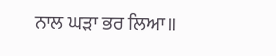ਨਾਲ ਘੜਾ ਭਰ ਲਿਆ॥